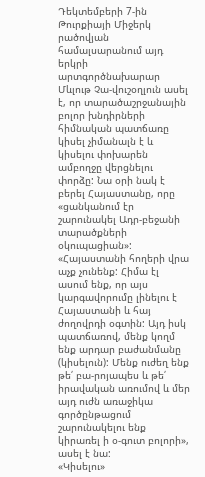Դեկտեմբերի 7-ին Թուրքիայի Միջերկ րածովյան համալսարանում այդ երկրի արտգործնախարար Մևլութ Չա-վուշօղլուն ասել է, որ տարածաշրջանային բոլոր խնդիրների հիմնական պատճառը կիսել չիմանալն է և կիսելու փոխարեն ամբողջը վերցնելու փորձը: Նա օրի նակ է բերել Հայաստանը, որը «ցանկանում էր շարունակել Ադր-բեջանի տարածքների օկուպացիան»:
«Հայաստանի հողերի վրա աչք չունենք: Հիմա էլ ասում ենք, որ այս կարգավորումը լինելու է Հայաստանի և հայ ժողովրդի օգտին: Այդ իսկ պատճառով, մենք կողմ ենք արդար բաժանմանը (կիսելուն): Մենք ուժեղ ենք թե՛ բա-րոյապես և թե՛ իրավական առումով և մեր այդ ուժն առաջիկա գործընթացում շարունակելու ենք կիրառել ի օ-գուտ բոլորի», ասել է նա:
«Կիսելու»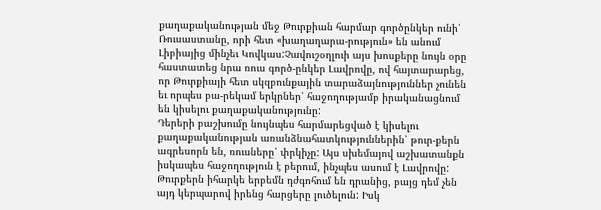քաղաքականության մեջ Թուրքիան հարմար գործընկեր ունի՝ Ռուսաստանը, որի հետ «խաղաղարա-րություն» են անում Լիբիայից մինչեւ Կովկաս:Չավուշօղլուի այս խոսքերը նույն օրը հաստատեց նրա ռուս գործ-ընկեր Լավրովը, ով հայտարարեց, որ Թուրքիայի հետ սկզբունքային տարաձայնություններ չունեն եւ որպես բա-րեկամ երկրներ՝ հաջողությամբ իրականացնում են կիսելու քաղաքականությունը:
Դերերի բաշխումը նույնպես հարմարեցված է կիսելու քաղաքականության առանձնահատկություններին՝ թուր-քերն ագրեսորն են, ռուսները՝ փրկիչը: Այս սխեմայով աշխատանքն իսկապես հաջողություն է բերում, ինչպես ասում է Լավրովը: Թուրքերն իհարկե երբեմն դժգոհում են դրանից, բայց դեմ չեն այդ կերպարով իրենց հարցերը լուծելուն: Իսկ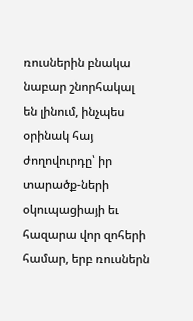ռուսներին բնակա նաբար շնորհակալ են լինում, ինչպես օրինակ հայ ժողովուրդը՝ իր տարածք-ների օկուպացիայի եւ հազարա վոր զոհերի համար, երբ ռուսներն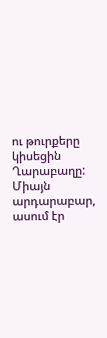ու թուրքերը կիսեցին Ղարաբաղը:
Միայն արդարաբար, ասում էր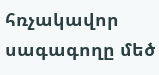հռչակավոր սագագողը մեծ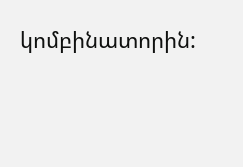կոմբինատորին: